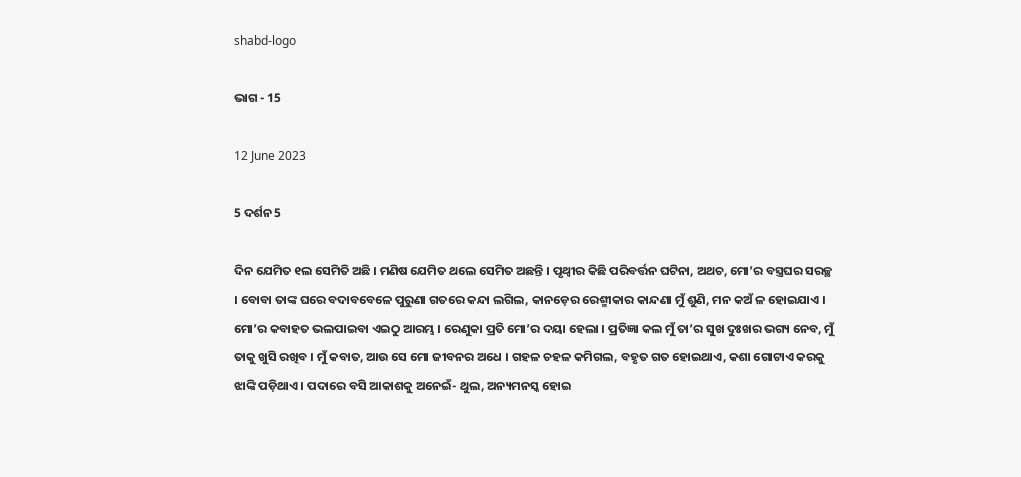shabd-logo

ଭାଗ - 15

12 June 2023

5 ଦର୍ଶନ 5

ଦିନ ଯେମିତ ୧ଲ ସେମିତି ଅଛି । ମଣିଷ ଯେମିତ ଥଲେ ସେମିତ ଅଛନ୍ତି । ପୃଥ୍ବୀର କିଛି ପରିବର୍ତ୍ତନ ଘଟିନା, ଅଥଚ, ମୋ’ର ବସ୍ତ୍ରଘର ସରଚ୍ଛ । ବୋବା ତାଙ୍କ ଘରେ ବଦାବବେଳେ ପୁରୁଣା ଗତରେ କନ୍ଦା ଲଗିଲ, କାନଡ଼େର ରେଶ୍ମୀକାର କାନ୍ଦଣା ମୁଁ ଶୁଣି, ମନ କଅଁ ଳ ହୋଇଯାଏ । ମୋ’ର କବାହତ ଭଲପାଇବା ଏଇଠୁ ଆରମ୍ଭ । ରେଣୁକା ପ୍ରତି ମୋ’ର ଦୟା ହେଲା । ପ୍ରତିଜ୍ଞା କଲ ମୁଁ ତା’ର ସୁଖ ଦୁଃଖର ଭଗ୍ୟ ନେବ, ମୁଁ ତାକୁ ଖୁସି ରଖିବ । ମୁଁ କବାତ, ଆଉ ସେ ମୋ ଜୀବନର ଅଧେ । ଗହଳ ଚହଳ କମିଗଲ, ବହୃତ ଗତ ହୋଇଥାଏ, କଶା ଗୋଟାଏ କରକୁ ଝାଙ୍କି ପଡ଼ିଥାଏ । ପଦାରେ ବସି ଆକାଶକୁ ଅନେଇଁ- ଥୁଲ, ଅନ୍ୟମନସ୍କ ହୋଇ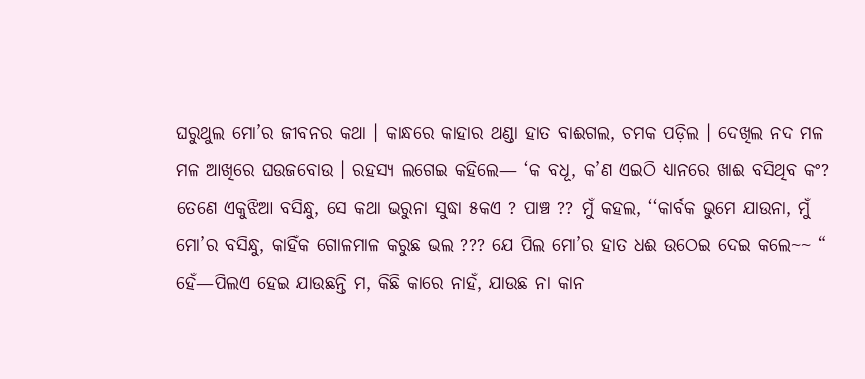ଘରୁଥୁଲ ମୋ’ର ଜୀବନର କଥା । କାନ୍ଧରେ କାହାର ଥଣ୍ଡା ହାତ ବାଈଗଲ, ଚମକ ପଡ଼ିଲ । ଦେଖିଲ ନଦ ମଳ ମଳ ଆଖିରେ ଘଉଜବୋଉ । ରହସ୍ୟ ଲଗେଇ କହିଲେ— ‘କ ବଧୂ, କ’ଣ ଏଇଠି ଧ୍ୟାନରେ ଖାଈ ବସିଥିବ କଂ? ତେଣେ ଏକୁଝିଆ ବସିନ୍ଧୁ, ସେ କଥା ଭରୁନା ସୁଦ୍ଧା ୫କଏ ? ପାଞ୍ଚ ?? ମୁଁ କହଲ, ‘‘କାର୍ବକ ଭୁମେ ଯାଉନା, ମୁଁ ମୋ’ର ବସିନ୍ଧୁ, କାହିଁକ ଗୋଳମାଳ କରୁଛ ଭଲ ??? ଯେ ପିଲ ମୋ’ର ହାତ ଧଈ ଉଠେଇ ଦେଇ କଲେ~~ “ ହେଁ—ପିଲଏ ହେଇ ଯାଉଛନ୍ତି ମ, କିଛି କାରେ ନାହଁ, ଯାଉଛ ନା କାନ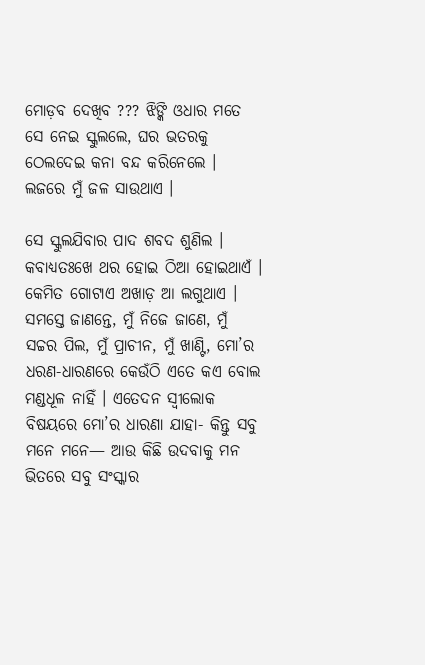ମୋଡ଼ବ ଦେଖିବ ??? ଝିଙ୍କି ଓଧାର ମତେ ସେ ନେଇ ସ୍କୁଲଲେ, ଘର ଭତରକୁ ଠେଲଦେଇ କନା ବନ୍ଦ କରିନେଲେ । ଲଜରେ ମୁଁ ଜଳ ସାଉଥାଏ ।

ସେ ସ୍କୁଲଯିବାର ପାଦ ଶବଦ ଶୁଣିଲ । କବାଧ୍ୟତଃଖେ ଥର ହୋଇ ଠିଆ ହୋଇଥାଏଁ । କେମିତ ଗୋଟାଏ ଅଖାଡ଼ ଆ ଲଗୁଥାଏ । ସମସ୍ତେ ଜାଣନ୍ତେ, ମୁଁ ନିଜେ ଜାଣେ, ମୁଁ ସଚ୍ଚର ପିଲ, ମୁଁ ପ୍ରାଚୀନ, ମୁଁ ଖାଣ୍ଟି, ମୋ’ର ଧରଣ-ଧାରଣରେ କେଉଁଠି ଏତେ କଏ ବୋଲ ମଣ୍ଡଧୂଳ ନାହିଁ । ଏତେଦନ ସ୍ଵୀଲୋକ ବିଷୟରେ ମୋ’ର ଧାରଣା ଯାହା- କିନ୍ତୁ ସବୁ ମନେ ମନେ— ଆଉ କିଛି ଉଦବାକୁ ମନ ଭିତରେ ସବୁ ସଂସ୍କାର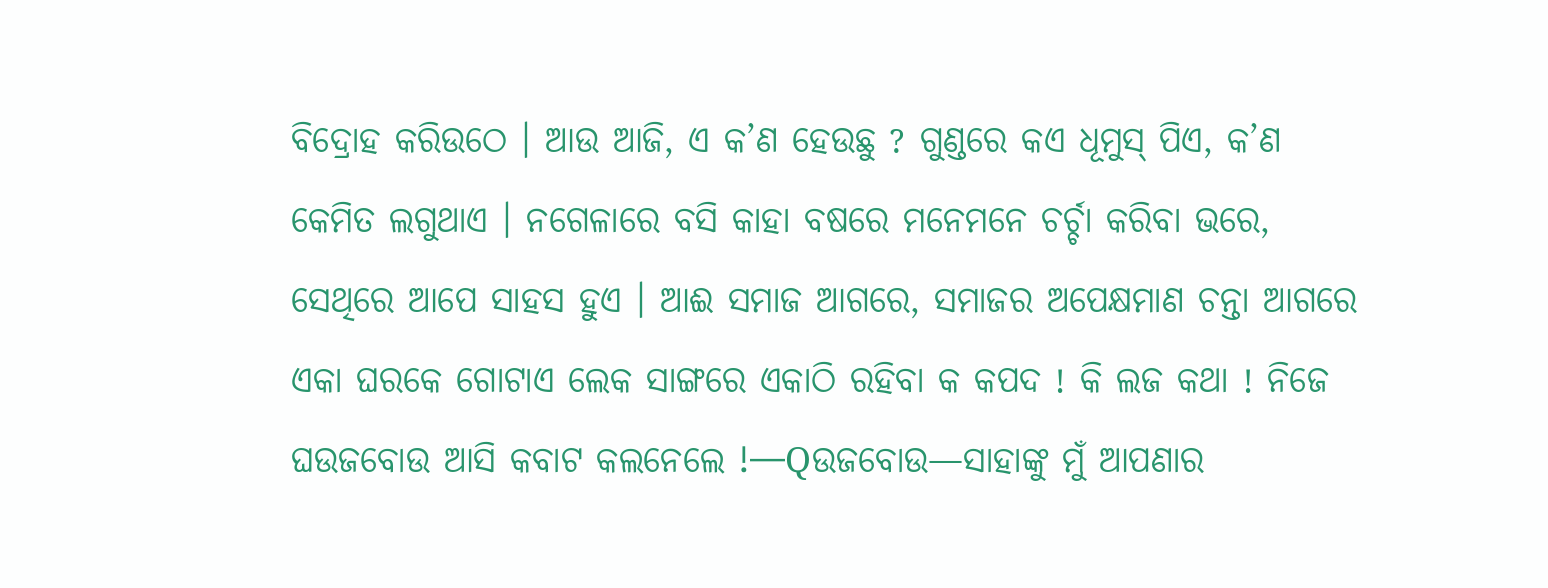ବିଦ୍ରୋହ କରିଉଠେ । ଆଉ ଆଜି, ଏ କ’ଣ ହେଉଛୁ ? ଗୁଣ୍ଡରେ କଏ ଧୂମୁସ୍ ପିଏ, କ’ଣ କେମିତ ଲଗୁଥାଏ । ନଗେଳାରେ ବସି କାହା ବଷରେ ମନେମନେ ଚର୍ଚ୍ଚା କରିବା ଭରେ, ସେଥିରେ ଆପେ ସାହସ ହୁଏ । ଆଈ ସମାଜ ଆଗରେ, ସମାଜର ଅପେକ୍ଷମାଣ ଚନ୍ତା ଆଗରେ ଏକା ଘରକେ ଗୋଟାଏ ଲେକ ସାଙ୍ଗରେ ଏକାଠି ରହିବା କ କପଦ ! କି ଲଜ କଥା ! ନିଜେ ଘଉଜବୋଉ ଆସି କବାଟ କଲନେଲେ !—Qଉଜବୋଉ—ସାହାଙ୍କୁ ମୁଁ ଆପଣାର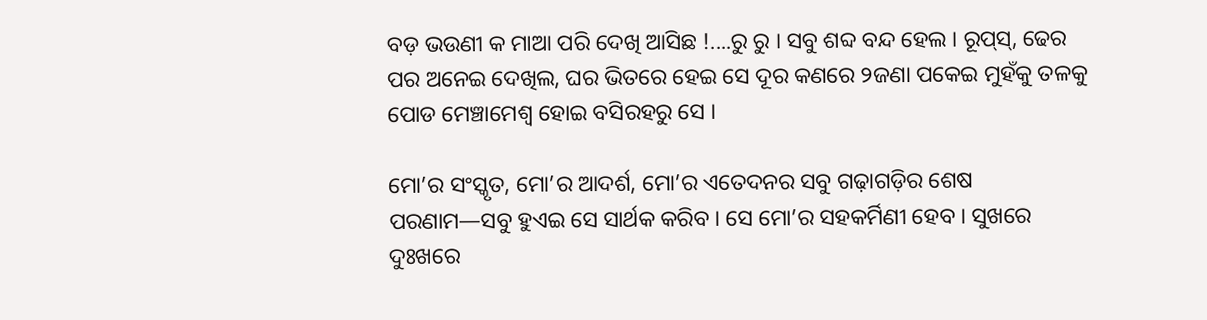ବଡ଼ ଭଉଣୀ କ ମାଆ ପରି ଦେଖି ଆସିଛ !....ରୁ ରୁ । ସବୁ ଶବ୍ଦ ବନ୍ଦ ହେଲ । ରୂପ୍‌ସ୍‌, ଢେର ପର ଅନେଇ ଦେଖିଲ, ଘର ଭିତରେ ହେଇ ସେ ଦୂର କଣରେ ୨ଜଣା ପକେଇ ମୁହଁକୁ ତଳକୁ ପୋଡ ମେଞ୍ଚାମେଶ୍ୱ ହୋଇ ବସିରହରୁ ସେ ।

ମୋ’ର ସଂସ୍କୃତ, ମୋ’ର ଆଦର୍ଶ, ମୋ’ର ଏତେଦନର ସବୁ ଗଢ଼ାଗଡ଼ିର ଶେଷ ପରଣାମ—ସବୁ ହୁଏଇ ସେ ସାର୍ଥକ କରିବ । ସେ ମୋ’ର ସହକର୍ମିଣୀ ହେବ । ସୁଖରେ ଦୁଃଖରେ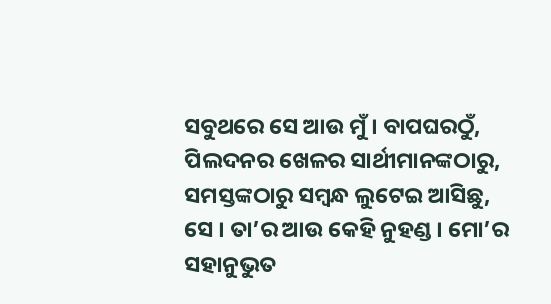ସବୁଥରେ ସେ ଆଉ ମୁଁ । ବାପଘରଠୁଁ, ପିଲଦନର ଖେଳର ସାର୍ଥୀମାନଙ୍କଠାରୁ, ସମସ୍ତଙ୍କଠାରୁ ସମ୍ବନ୍ଧ ଲୁଟେଇ ଆସିଛୁ, ସେ । ତା’ର ଆଉ କେହି ନୁହଣ୍ଡ । ମୋ’ର ସହାନୁଭୁତ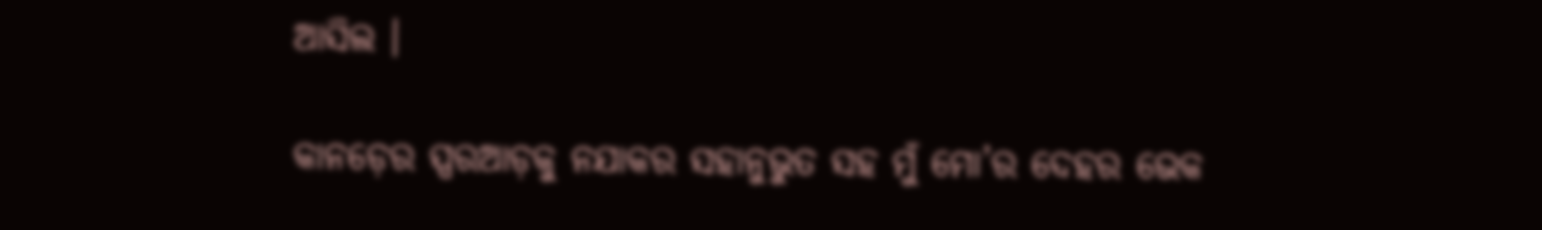ଆସିଲ ।

କାନଡ଼େର ସ୍ପରଆଡ଼କୁ ନଯାକର ସହାନୁଭୁତ ସହ ମୁଁ ମୋ’ର ଦେହର ଭେକ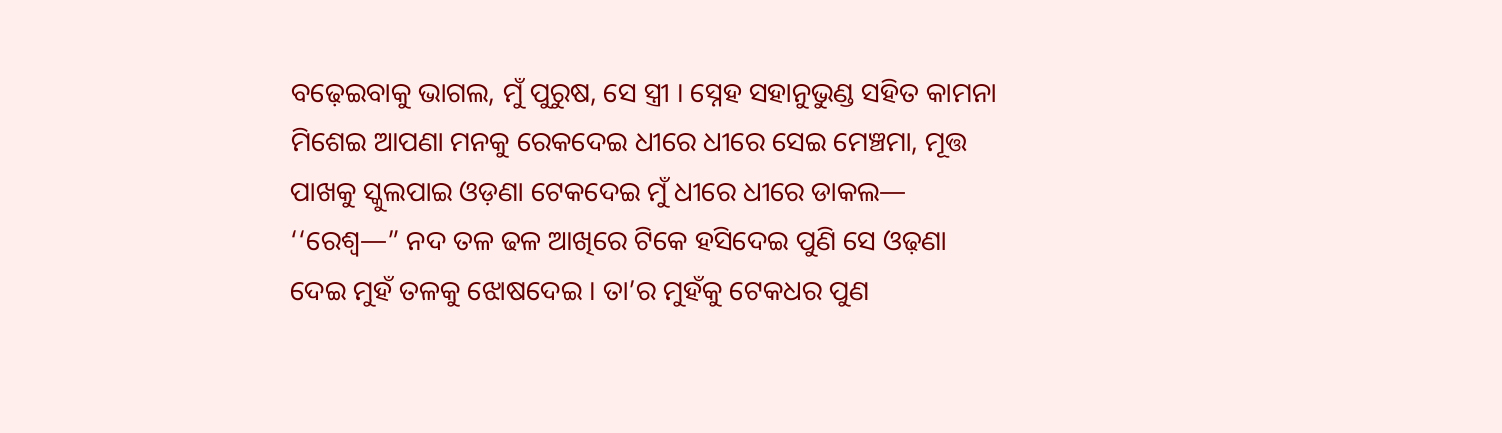ବଢ଼େଇବାକୁ ଭାଗଲ, ମୁଁ ପୁରୁଷ, ସେ ସ୍ତ୍ରୀ । ସ୍ନେହ ସହାନୁଭୁଣ୍ଡ ସହିତ କାମନା ମିଶେଇ ଆପଣା ମନକୁ ରେକଦେଇ ଧୀରେ ଧୀରେ ସେଇ ମେଞ୍ଚମା, ମୂତ୍ତ ପାଖକୁ ସ୍କୁଲପାଇ ଓଡ଼ଣା ଟେକଦେଇ ମୁଁ ଧୀରେ ଧୀରେ ଡାକଲ— ‘‘ରେଶ୍ବ—” ନଦ ତଳ ଢଳ ଆଖିରେ ଟିକେ ହସିଦେଇ ପୁଣି ସେ ଓଢ଼ଣା ଦେଇ ମୁହଁ ତଳକୁ ଝୋଷଦେଇ । ତା’ର ମୁହଁକୁ ଟେକଧର ପୁଣ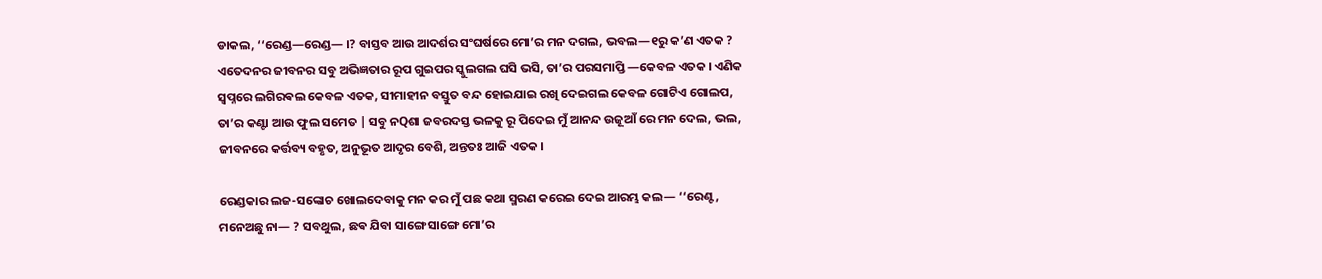ଡାକଲ, ‘‘ରେଣ୍ଡ—ରେଣ୍ଡ— ।? ବାସ୍ତବ ଆଉ ଆଦର୍ଶର ସଂଘର୍ଷରେ ମୋ’ର ମନ ଦଗଲ, ଭବଲ—୧ରୁ କ’ଣ ଏତକ ? ଏତେଦନର ଜୀବନର ସବୁ ଅଭିଜ୍ଞତାର ରୂପ ଗୁଇପର ସ୍କୁଲଗଲ ଘସି ଭସି, ତା’ର ପରସମାପ୍ତି —କେବଳ ଏତକ । ଏଣିକ ସ୍ୱପ୍ନରେ ଲଗିରଵଲ କେବଳ ଏତକ, ସୀମାହୀନ ବସ୍ତୁତ ବନ୍ଦ ହୋଇଯାଇ ରଖି ଦେଇଗଲ କେବଳ ଗୋଟିଏ ଗୋଲପ, ତା’ର କଣ୍ଟା ଆଉ ଫୁଲ ସମେତ | ସବୁ ନQଶା ଜବରଦସ୍ତ ଭଳକୁ ରୂ ପିଦେଇ ମୁଁ ଆନନ୍ଦ ଉଜୂଆଁ ରେ ମନ ଦେଲ, ଭଲ, ଜୀବନରେ କର୍ତ୍ତବ୍ୟ ବହୃତ, ଅନୁଭୂତ ଆଦୃର ବେଶି, ଅନ୍ତତଃ ଆଜି ଏତକ ।

ରେଣ୍ଡକାର ଲଜ-ସଙ୍କୋଚ ଖୋଲଦେବାକୁ ମନ କର ମୁଁ ପଛ କଥା ସ୍ମରଣ କରେଇ ଦେଇ ଆରମ୍ଭ କଲ— ‘‘ରେଣ୍ଟ, ମନେଅଛୁ ନା— ? ସବଥୁଲ, ଛଵ ଯିବା ସାଙ୍ଗେ ସାଙ୍ଗେ ମୋ’ର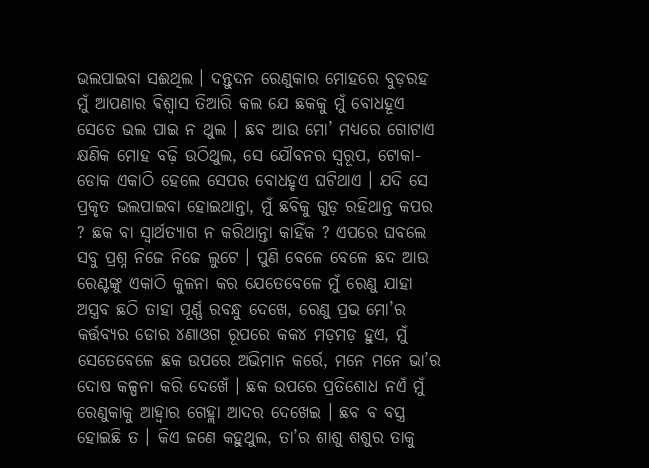ଭଲପାଇବା ସଈଥିଲ । ଦନ୍ତୁଦନ ରେଣୁକାର ମୋହରେ ବୁଡ଼ରହ ମୁଁ ଆପଣାର ଵିଶ୍ଵାସ ତିଆରି କଲ ଯେ ଛକକୁ ମୁଁ ବୋଧହୂଏ ସେତେ ଭଲ ପାଇ ନ ଥୁଲ । ଛବ ଆଉ ମୋ’ ମଧ୍ୟରେ ଗୋଟାଏ କ୍ଷଣିକ ମୋହ ବଢ଼ି ଉଠିଥୁଲ, ସେ ଯୌବନର ସ୍ବରୂପ, ଟୋକା-ଡୋକ ଏକାଠି ହେଲେ ସେପର ବୋଧହୃଏ ଘଟିଥାଏ । ଯଦି ସେ ପ୍ରକୃତ ଭଲପାଇବା ହୋଇଥାନ୍ତା, ମୁଁ ଛବିକୁ ଗୁଡ଼ ରହିଥାନ୍ତ କପର ? ଛକ ବା ସ୍ଵାର୍ଥତ୍ୟାଗ ନ କରିଥାନ୍ତା କାହିଁକ ? ଏପରେ ଘବଲେ ସବୁ ପ୍ରଶ୍ନ ନିଜେ ନିଜେ ଲୁଟେ । ପୁଣି ବେଳେ ବେଳେ ଛଦ ଆଉ ରେଣ୍ଟଙ୍କୁ ଏକାଠି କୁଳନା କର ଯେତେବେଳେ ମୁଁ ରେଣୁ ଯାହା ଅସ୍ତ୍ରବ ଛଠି ତାହା ପୂର୍ଣ୍ଣ ରବନ୍ଧୁ ଦେଖେ, ରେଣୁ ପ୍ରଭ ମୋ’ର କର୍ତ୍ତବ୍ୟର ଡୋର ୪ଣାଓଗ ରୂପରେ କକ୪ ମଡ଼ମଡ଼ ହୁଏ, ମୁଁ ସେତେବେଳେ ଛକ ଉପରେ ଅଭିମାନ କର୍ରେ, ମନେ ମନେ ଭା’ର ଦୋଷ କଳ୍ପନା କରି ଦେଖେଁ । ଛକ ଉପରେ ପ୍ରତିଶୋଧ ନଏଁ ମୁଁ ରେଣୁକାକୁ ଆହ୍ଵାର ଗେହ୍ଲା ଆଦର ଦେଖେଇ । ଛବ ବ ବସ୍ତ୍ର ହୋଇଛି ତ । କିଏ ଜଣେ କହୁଥୁଲ, ତା’ର ଶାଶୁ ଶଶୁର ତାକୁ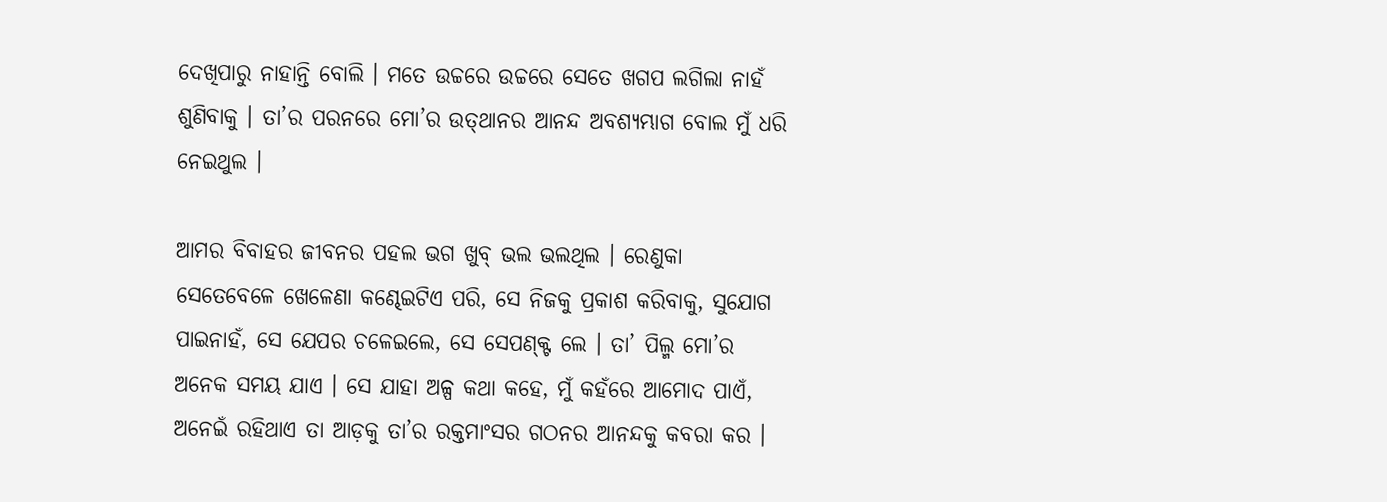ଦେଖିପାରୁ ନାହାନ୍ତି ବୋଲି । ମତେ ଉଚ୍ଚରେ ଉଚ୍ଚରେ ସେତେ ଖଗପ ଲଗିଲା ନାହଁ ଶୁଣିବାକୁ । ତା’ର ପରନରେ ମୋ’ର ଉତ୍‌ଥାନର ଆନନ୍ଦ ଅବଶ୍ୟମ୍ଭାଗ ବୋଲ ମୁଁ ଧରି ନେଇଥୁଲ ।

ଆମର ବିବାହର ଜୀବନର ପହଲ ଭଗ ଖୁବ୍ ଭଲ ଭଲଥିଲ । ରେଣୁକା ସେତେବେଳେ ଖେଳେଣା କଣ୍ଢେଇଟିଏ ପରି, ସେ ନିଜକୁ ପ୍ରକାଶ କରିବାକୁ, ସୁଯୋଗ ପାଇନାହଁ, ସେ ଯେପର ଚଳେଇଲେ, ସେ ସେପଣ୍କ୍ଟ ଲେ । ତା’ ପିଲ୍ମ ମୋ’ର ଅନେକ ସମୟ ଯାଏ । ସେ ଯାହା ଅଳ୍ପ କଥା କହେ, ମୁଁ କହଁରେ ଆମୋଦ ପାଏଁ, ଅନେଇଁ ରହିଥାଏ ତା ଆଡ଼କୁ ତା’ର ରକ୍ତମାଂସର ଗଠନର ଆନନ୍ଦକୁ କବରା କର ।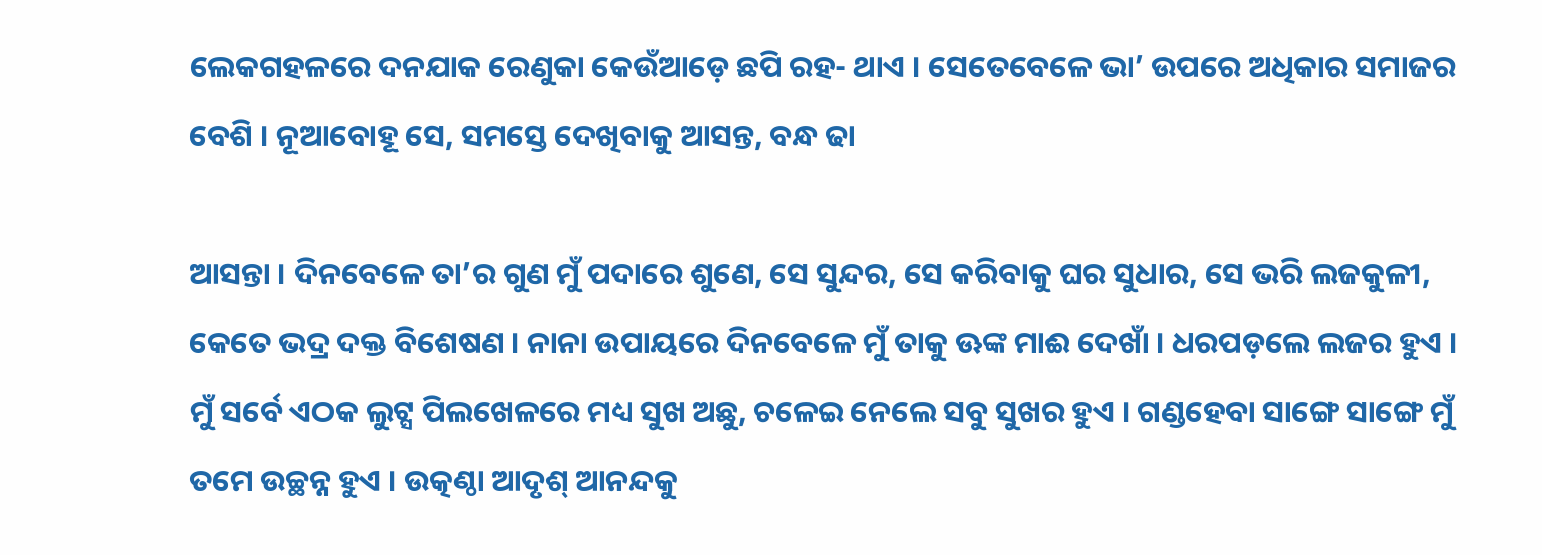ଲେକଗହଳରେ ଦନଯାକ ରେଣୁକା କେଉଁଆଡ଼େ ଛପି ରହ- ଥାଏ । ସେତେବେଳେ ଭା’ ଉପରେ ଅଧିକାର ସମାଜର ବେଶି । ନୂଆବୋହୂ ସେ, ସମସ୍ତେ ଦେଖିବାକୁ ଆସନ୍ତ, ବନ୍ଧ ଢା

ଆସନ୍ତା । ଦିନବେଳେ ତା’ର ଗୁଣ ମୁଁ ପଦାରେ ଶୁଣେ, ସେ ସୁନ୍ଦର, ସେ କରିବାକୁ ଘର ସୁଧାର, ସେ ଭରି ଲଜକୁଳୀ, କେତେ ଭଦ୍ର ଦକ୍ତ ବିଶେଷଣ । ନାନା ଉପାୟରେ ଦିନବେଳେ ମୁଁ ତାକୁ ଊଙ୍କ ମାଈ ଦେଖାଁ । ଧରପଡ଼ଲେ ଲଜର ହୁଏ । ମୁଁ ସର୍ବେ ଏଠକ ଲୁଟ୍ସ ପିଲଖେଳରେ ମଧ୍ୟ ସୁଖ ଅଛୁ, ଚଳେଇ ନେଲେ ସବୁ ସୁଖର ହୁଏ । ଗଣ୍ଡହେବା ସାଙ୍ଗେ ସାଙ୍ଗେ ମୁଁ ତମେ ଉଚ୍ଛନ୍ନ ହୁଏ । ଉତ୍କଣ୍ଠା ଆଦୃଶ୍ ଆନନ୍ଦକୁ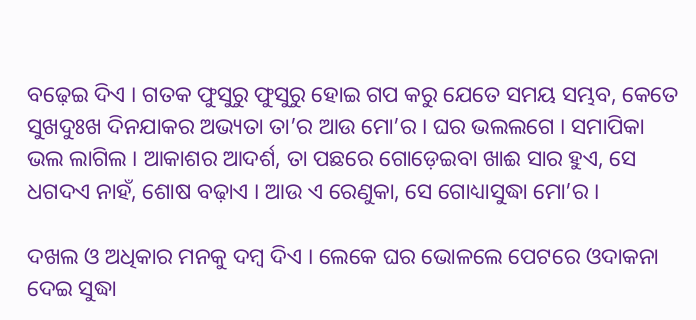ବଢ଼େଇ ଦିଏ । ଗତକ ଫୁସୁରୁ ଫୁସୁରୁ ହୋଇ ଗପ କରୁ ଯେତେ ସମୟ ସମ୍ଭବ, କେତେ ସୁଖଦୁଃଖ ଦିନଯାକର ଅଭ୍ୟତା ତା’ର ଆଉ ମୋ’ର । ଘର ଭଲଲଗେ । ସମାପିକା ଭଲ ଲାଗିଲ । ଆକାଶର ଆଦର୍ଶ, ତା ପଛରେ ଗୋଡ଼େଇବା ଖାଈ ସାର ହୁଏ, ସେ ଧଗଦଏ ନାହଁ, ଶୋଷ ବଢ଼ାଏ । ଆଉ ଏ ରେଣୁକା, ସେ ଗୋଧ୍ୟାସୁଦ୍ଧା ମୋ’ର ।

ଦଖଲ ଓ ଅଧିକାର ମନକୁ ଦମ୍ବ ଦିଏ । ଲେକେ ଘର ଭୋଳଲେ ପେଟରେ ଓଦାକନା ଦେଇ ସୁଦ୍ଧା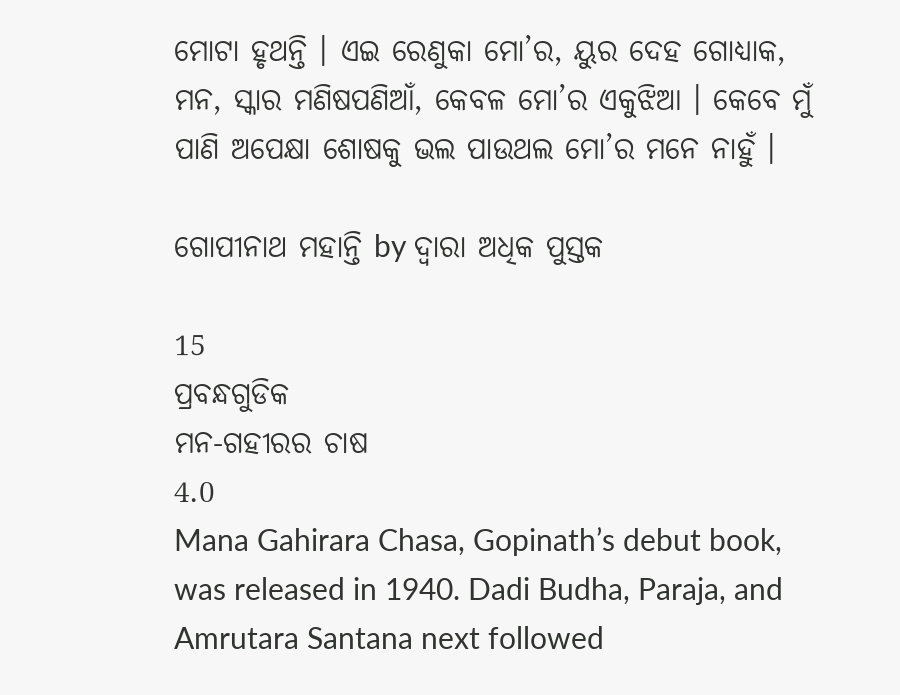ମୋଟା ହୃଥନ୍ତି । ଏଇ ରେଣୁକା ମୋ’ର, ୟୁର ଦେହ ଗୋଧ୍ୟାକ, ମନ, ସ୍କାର ମଣିଷପଣିଆଁ, କେବଳ ମୋ’ର ଏକୁଝିଆ । କେବେ ମୁଁ ପାଣି ଅପେକ୍ଷା ଶୋଷକୁ ଭଲ ପାଉଥଲ ମୋ’ର ମନେ ନାହୁଁ ।

ଗୋପୀନାଥ ମହାନ୍ତି by ଦ୍ୱାରା ଅଧିକ ପୁସ୍ତକ

15
ପ୍ରବନ୍ଧଗୁଡିକ
ମନ-ଗହୀରର ଚାଷ
4.0
Mana Gahirara Chasa, Gopinath’s debut book, was released in 1940. Dadi Budha, Paraja, and Amrutara Santana next followed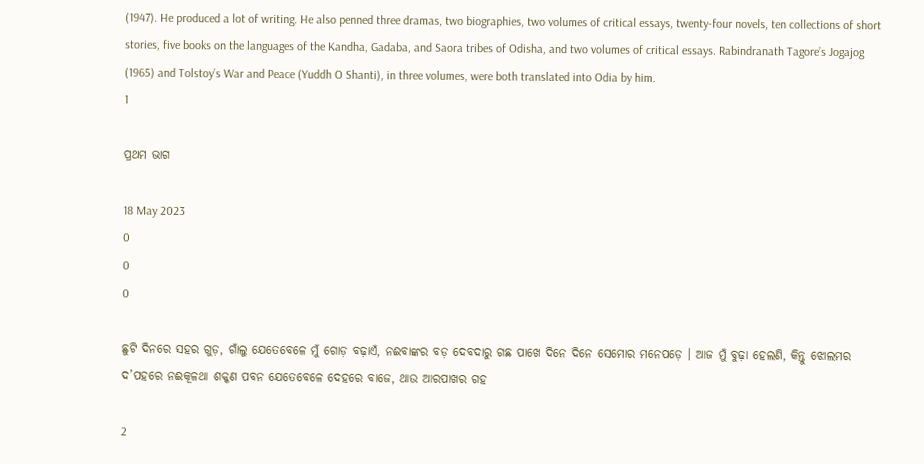(1947). He produced a lot of writing. He also penned three dramas, two biographies, two volumes of critical essays, twenty-four novels, ten collections of short stories, five books on the languages of the Kandha, Gadaba, and Saora tribes of Odisha, and two volumes of critical essays. Rabindranath Tagore’s Jogajog (1965) and Tolstoy’s War and Peace (Yuddh O Shanti), in three volumes, were both translated into Odia by him.
1

ପ୍ରଥମ ଭାଗ

18 May 2023
0
0
0

ଛୁଟି ଦିନରେ ସହର ଗୁଡ଼, ଗାଁଲୁ ଯେତେବେଳେ ମୁଁ ଗୋଡ଼ ବଢ଼ାଏଁ, ନଈବାଙ୍କର ବଡ଼ ଦେବଦାରୁ ଗଛ ପାଖେ ଦିନେ ଦିନେ ସେମୋର ମନେପଡ଼େ । ଆଜ ମୁଁ ବୁଢ଼ା ହେଲଣି, କିନ୍ତୁ ଝୋଲମର ଦ’ପହରେ ନଈକୂଳଥା ଶକ୍କଣ ପବନ ଯେତେବେଳେ ଦେହରେ ବାଜେ, ଥାଉ ଆରପାଖର ଗହ

2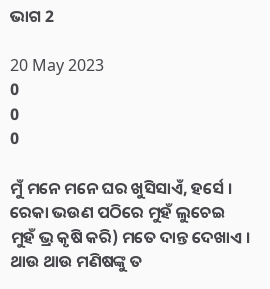ଭାଗ 2

20 May 2023
0
0
0

ମୁଁ ମନେ ମନେ ଘର ଖୁସିସାଏଁ, ହର୍ସେ । ରେକା ଭଉଣ ପଠିରେ ମୁହଁ ଲୁଚେଇ ମୁହଁ ଭ୍ର କୃଷି କରି) ମତେ ଦାନ୍ତ ଦେଖାଏ । ଥାଉ ଥାଉ ମଣିଷଙ୍କୁ ତ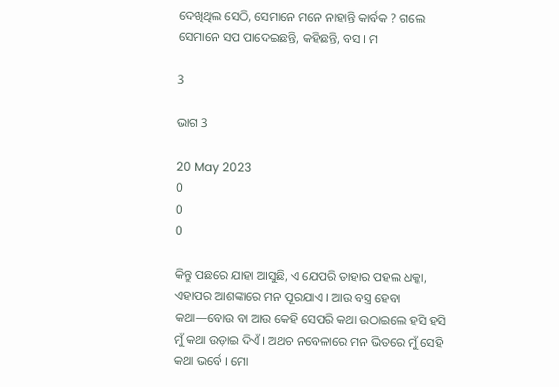ଦେଖିଥିଲ ସେଠି, ସେମାନେ ମନେ ନାହାନ୍ତି କାର୍ବକ ? ଗଲେ ସେମାନେ ସପ ପାଦେଇଛନ୍ତି, କହିଛନ୍ତି, ବସ । ମ

3

ଭାଗ 3

20 May 2023
0
0
0

କିନ୍ତୁ ପଛରେ ଯାହା ଆସୁଛି, ଏ ଯେପରି ତାହାର ପହଲ ଧକ୍କା, ଏହାପର ଆଶଙ୍କାରେ ମନ ପୂରଯାଏ । ଆଉ ବସ୍ତ୍ର ହେବା କଥା—ବୋଉ ବା ଆଉ କେହି ସେପରି କଥା ଉଠାଇଲେ ହସି ହସି ମୁଁ କଥା ଉଡ଼ାଇ ଦିଏଁ । ଅଥଚ ନବେଳାରେ ମନ ଭିତରେ ମୁଁ ସେହି କଥା ଭର୍ବେ । ମୋ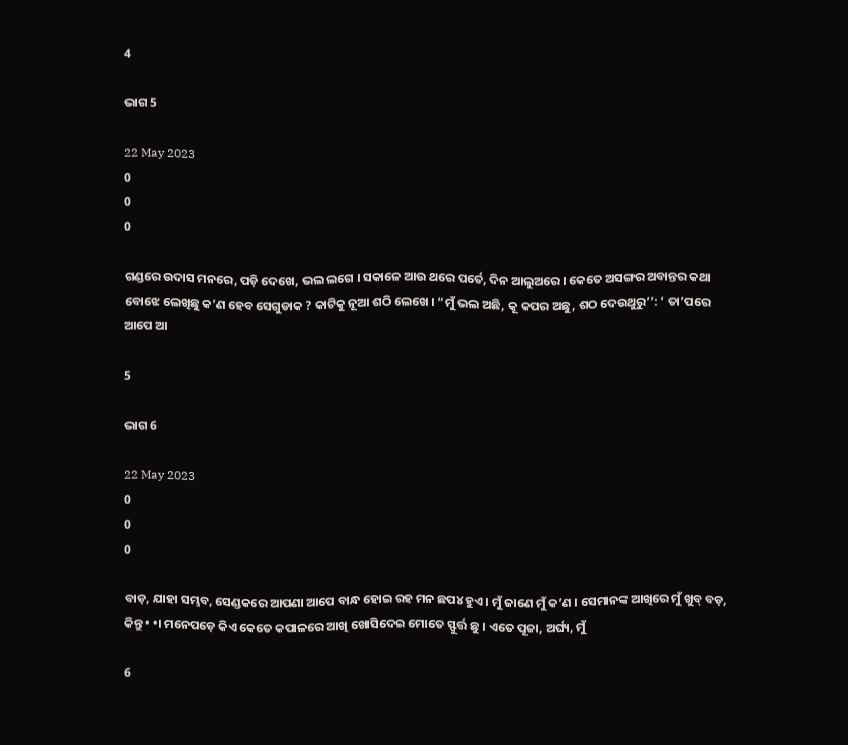4

ଭାଗ 5

22 May 2023
0
0
0

ଗଣ୍ଡରେ ଉଦାସ ମନରେ, ପଡ଼ି ଦେଖେ, ଭଲ ଲଗେ । ସକାଳେ ଆଉ ଥରେ ପର୍ତେ, ଦିନ ଆଲୁଅରେ । କେତେ ଅସଙ୍ଗର ଅବାନ୍ତର କଥା ବୋଝେ ଲେଖିଛୁ କ’ଣ ହେବ ସେଗୁଡାକ ? କାଟିକୁ ନୂଆ ଶଠି ଲେଖେ । “ମୁଁ ଭଲ ଅଛି, କୂ କପର ଅଛୁ, ଶଠ ଦେଉଥୁରୁ’’: ‘ ତା’ପରେ ଆପେ ଆ

5

ଭାଗ 6

22 May 2023
0
0
0

ବାଡ଼, ଯାହା ସମ୍ଭବ, ସେଣ୍ଡକରେ ଆପଣା ଆପେ ବାନ୍ଧ ହୋଇ ରହ ମନ ଛପ୪ ହୁଏ । ମୁଁ ଜାଣେ ମୁଁ କ’ଣ । ସେମାନଙ୍କ ଆଖିରେ ମୁଁ ଖୁବ୍ ବଡ଼, କିନ୍ତୁ • •। ମନେପଡ଼େ କିଏ କେତେ କପାଳରେ ଆଖି ଖୋସିଦେଇ ମୋତେ ସ୍ଫୁର୍ତ୍ତ ଛୁ । ଏତେ ପୂଜା, ଅର୍ଘ୍ୟ, ମୁଁ

6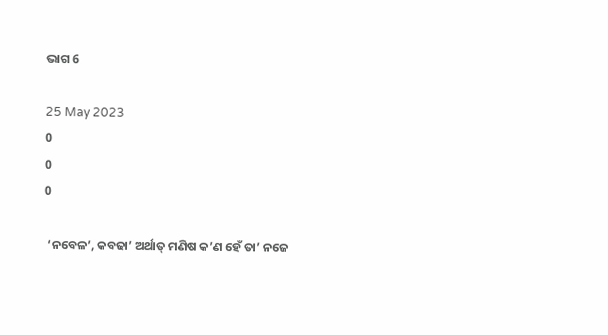ଭାଗ 6

25 May 2023
0
0
0

 ‘ନବେଳ’, କବଢା’ ଅର୍ଥାତ୍ ମଣିଷ କ’ଣ ହେଁ ତା’ ନଜେ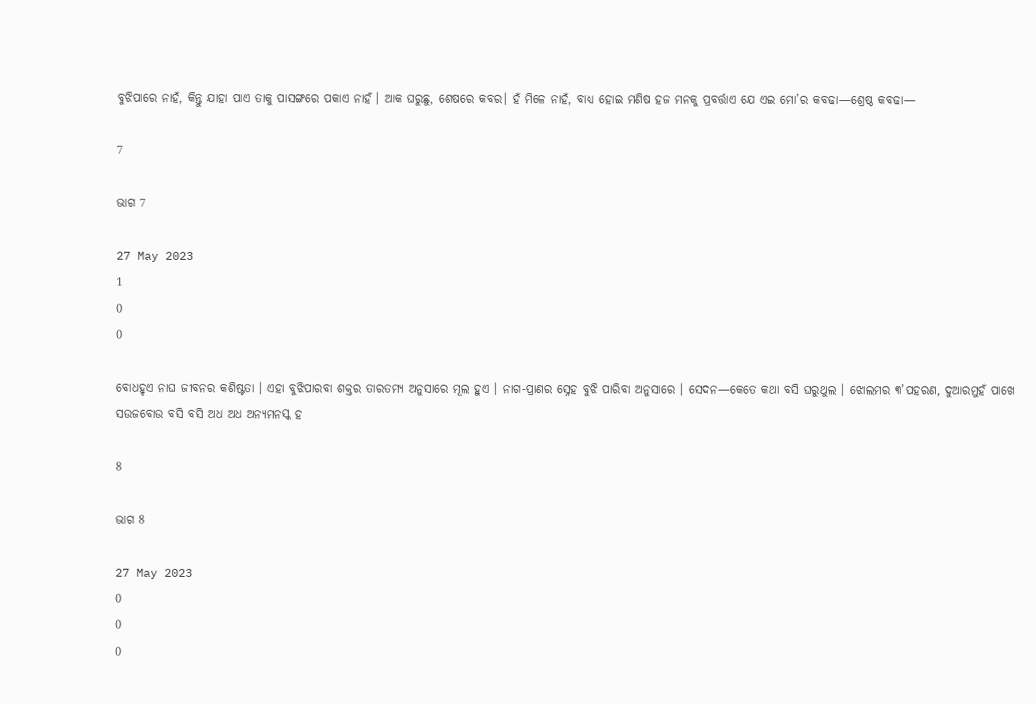ବୁଝିପାରେ ନାହଁ, କିନ୍ତୁ ଯାହା ପାଏ ତାକୁ ପାସଙ୍ଗରେ ପକାଏ ନାହଁ । ଆକ ଘରୁଛୁ, ଶେଷରେ କବର। ହଁ ମିଳେ ନାହଁ, ବାଧ୍ୟ ହୋଇ ମଣିଷ ହଜ ମନକୁ ପ୍ରବର୍ତ୍ତାଏ ଯେ ଏଇ ମୋ’ର କବଢା—ଶ୍ରେଷ୍ଠ କବଢା—

7

ଭାଗ 7

27 May 2023
1
0
0

ବୋଧହୃଏ ନାଘ ଜୀବନର କଶିଷ୍ଟତା । ଏହା ବୁଝିପାରବା ଶକ୍ତର ତାରତମ୍ୟ ଅନୁସାରେ ମୂଲ ହୁଏ । ନାଗ-ପ୍ରାଣର ସ୍ନେହ ବୁଝି ପାରିବା ଅନୁସାରେ । ସେଦନ—କେତେ କଥା ବସି ଘରୁଥୁଲ । ଝୋଲମର ୩’ପହରଣ, ଦୁଆରମୁହଁ ପାଖେ ସଉଜବୋଉ ବସି ବସି ଅଧ ଅଧ ଅନ୍ୟମନସ୍କ ହ

8

ଭାଗ 8

27 May 2023
0
0
0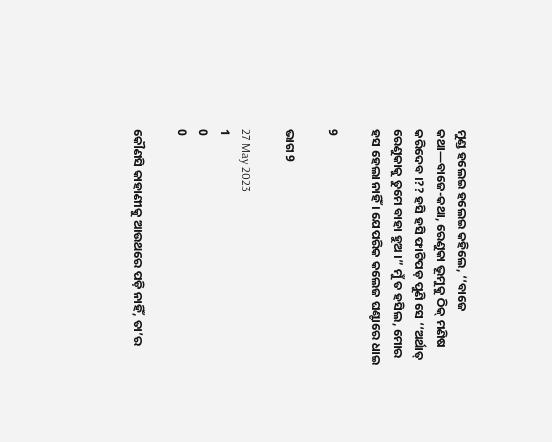ମୁଣ୍ଡ ହଲେଇ ହଲେଇ କହିଲେ, ‘‘ବାଜେ କଥା—ବାଜେ-କଥା, ରେଣୁକା ଭୂମୁକୁ ଠିକ୍ ମଣିଷ କରିଦେବ ।?? ହସି ହସି ଫାଟିପଡ଼ ପୁଣି ସେ ‘‘ଅର୍ଥାତ୍ ରେଣୁକାକୁ ତୁମେ ବାହା ହୁଅ ।” ମୁଁ ତ ହସିଲ, ମୋର ହସ ହେଲା ନାହିଁ । ଯେପରିକ କଲେଜ ଘଣ୍ଟାରେ ଧାଇ

9

ଭାଗ 9

27 May 2023
1
0
0

କୌଣସି କାହାଣୀକୁ ଆଉଥରେ ପଡ଼ି ନାହିଁ, ତା’ର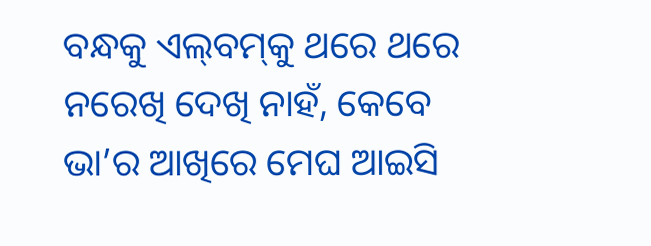ବନ୍ଧକୁ ଏଲ୍‌ବମ୍‌କୁ ଥରେ ଥରେ ନରେଖି ଦେଖି ନାହଁ, କେବେ ଭା’ର ଆଖିରେ ମେଘ ଆଇସି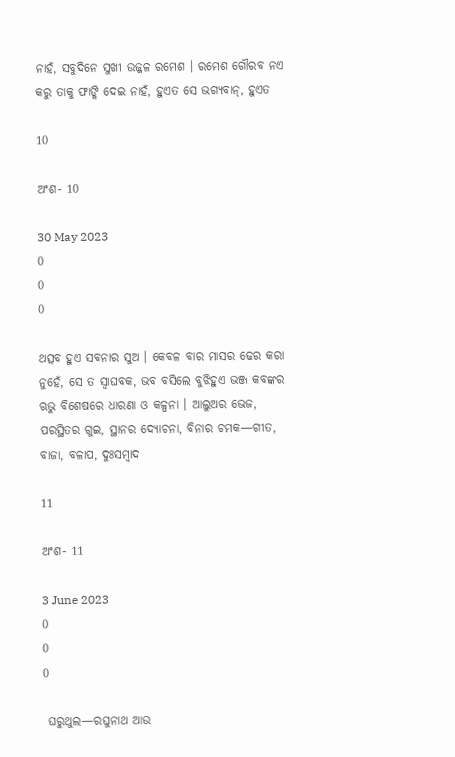ନାହଁ, ସବୁଦିନେ ସୁଖୀ ଉଜ୍ଜଳ ରମେଶ । ରମେଶ ଗୌରବ ନଏ କରୁ ତାକୁ ଫାଙ୍କି ଦେଇ ନାହଁ, ହୁଏତ ସେ ଭଗ୍ୟବାନ୍, ହୁଏତ

10

ଅଂଶ- 10

30 May 2023
0
0
0

ଥତ୍ସବ ହୁଏ ସବନାର ସୁଅ । କେବଳ ବାର ମାସର ଢେର କରା ନୁହେଁ, ସେ ତ ସ୍ଵାଘବକ, ଭବ ବସିଲେ ବୁଝିହୁଏ ଭଞ୍ଜ କବଙ୍କର ଋଭୁ ବିଶେଷରେ ଧାରଣା ଓ କଳ୍ପନା । ଆଲୁଅର ଭେଜ, ପରସ୍ଥିତର ଗୁଇ, ସ୍ଥାନର ଦ୍ୟୋଚନା, ବିନାର ଚମକ—ଗୀତ, ବାଜା, ବଳାପ, ଦୁଃସମ୍ବାଦ

11

ଅଂଶ- 11

3 June 2023
0
0
0

 ଘରୁଥୁଲ—ରଘୁନାଥ ଆଉ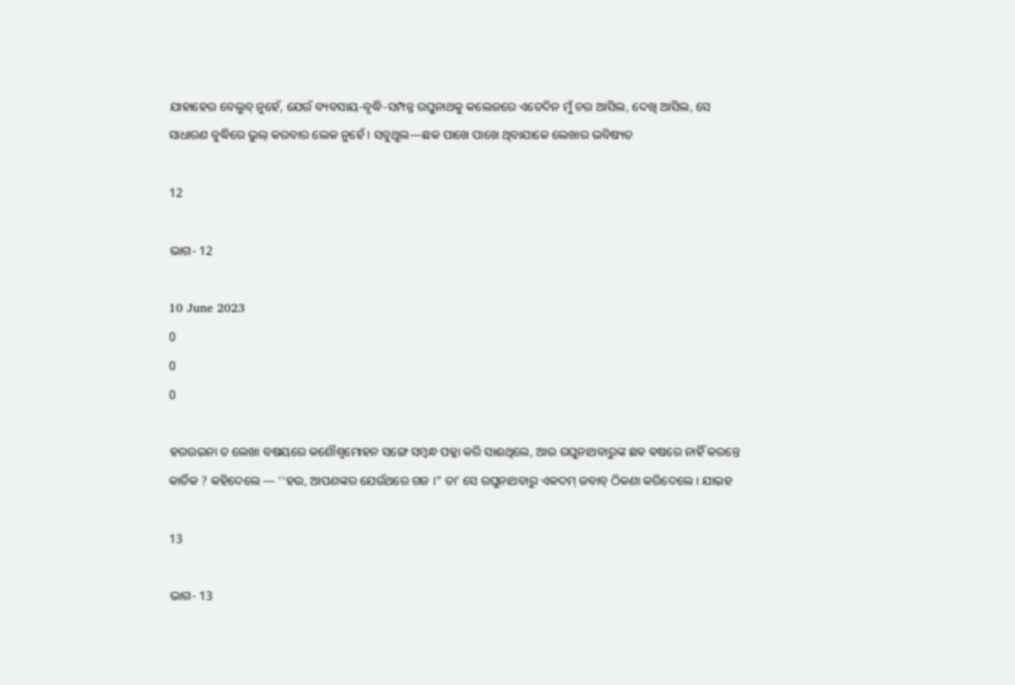ଯାହାହେଉ ବେଲୁବ୍ ନୁହେଁ, ଯେଉଁ ବ୍ୟବସାୟ-ବୃଦ୍ଧି-ସମ୍ପନ୍ନ ରଘୁନାଥକୁ କଲେଜରେ ଏତେଦିନ ମୁଁ ଚଉ ଆସିଲ, ଦେଖି ଆସିଲ, ସେ ସାଧାରଣ ବୁଦ୍ଧିରେ ଭୁଲ୍ କରବାର ଲେକ ନୁହେଁ । ସବୁଥୁଲ—ଛକ ପାଖେ ପାଖେ ଥିବାଯାକେ ଲେଖାର ଭବିଷ୍ୟତ

12

ଭାଗ- 12

10 June 2023
0
0
0

ହରଉଇନା ତ ଲେଖା ବଷୟରେ କଶୌଶ୍ୱମୋହନ ସଙ୍ଗେ ସମ୍ବନ୍ଧ ପକ୍କା କରି ସାଈଥିଲେ, ଆଉ ରଘୁନାଥବାରୁଙ୍କ ଛଵ ଵଷରେ ନାହିଁ କରନ୍ତେ କାର୍ତିକ ? କହିଦେଲେ — ‘‘ହଉ, ଆପଣଙ୍କର ଯେଉଁଥରେ ଗଜ ।” ତା’ ସେ ରଘୁନାଥବାରୁ ଏକଦମ୍ ଜବାବ୍ ଠିକଣା କରିଦେଲେ । ଯାଇହ

13

ଭାଗ- 13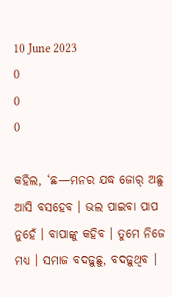10 June 2023
0
0
0

କହିଲ, ‘ଛ—ମନର ଯଦ୍ଧ ଜୋର୍ ଅଛୁ ଆସି ବସହେବ । ଭଲ ପାଇବା ପାପ ନୁହେଁ । ବାପାଙ୍କୁ କହିବ । ତୁମେ ନିଜେ ମଧ୍ୟ । ସମାଜ ବଦଢ଼ୁଛୁ, ବଦଢ଼ୁଥିବ ।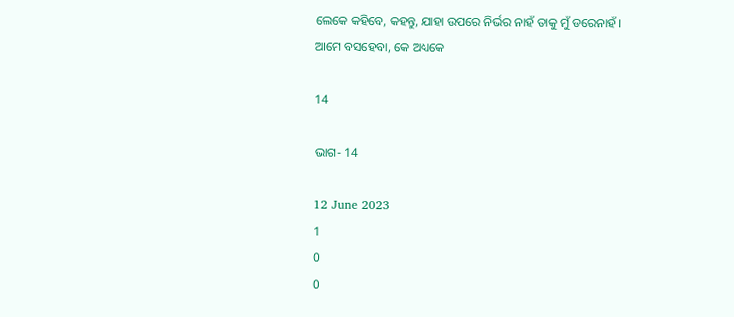ଲେକେ କହିବେ, କହନ୍ତୁ, ଯାହା ଉପରେ ନିର୍ଭର ନାହଁ ତାକୁ ମୁଁ ଡରେନାହଁ । ଆମେ ବସହେବା, କେ ଅଧ୍ୟକେ

14

ଭାଗ- 14

12 June 2023
1
0
0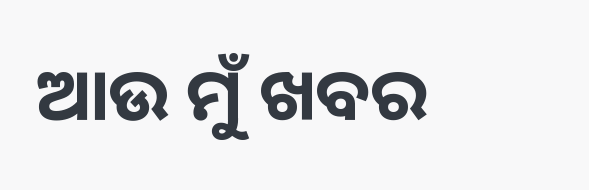ଆଉ ମୁଁ ଖବର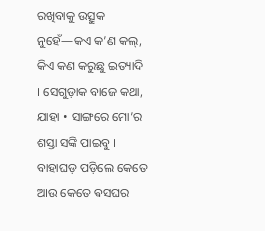ରଖିବାକୁ ଉତ୍ସୁକ ନୁହେଁ—କଏ କ’ଣ କଲ୍, କିଏ କଣ କରୁଛୁ ଇତ୍ୟାଦି । ସେଗୁଡ଼ାକ ବାଜେ କଥା, ଯାହା • ସାଙ୍ଗରେ ମୋ’ର ଶସ୍ତା ସଙ୍କି ପାଇବୁ । ବାହାଘଡ଼ ପଡ଼ିଲେ କେତେ ଆଉ କେତେ ଵସଘର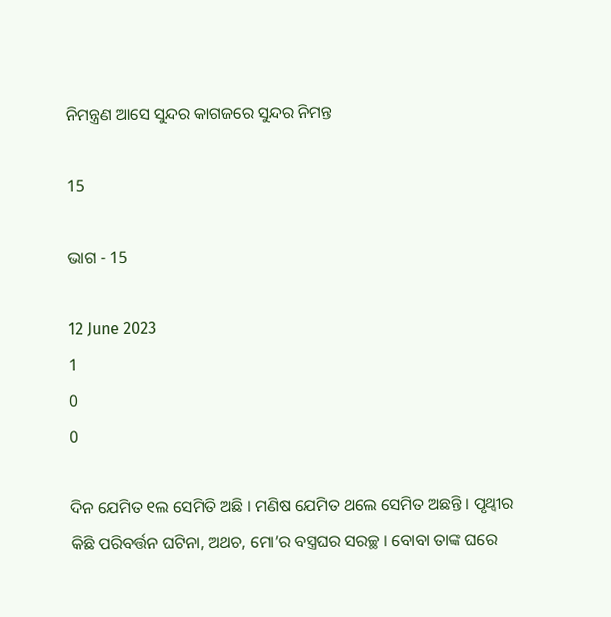ନିମନ୍ତ୍ରଣ ଆସେ ସୁନ୍ଦର କାଗଜରେ ସୁନ୍ଦର ନିମନ୍ତ

15

ଭାଗ - 15

12 June 2023
1
0
0

ଦିନ ଯେମିତ ୧ଲ ସେମିତି ଅଛି । ମଣିଷ ଯେମିତ ଥଲେ ସେମିତ ଅଛନ୍ତି । ପୃଥ୍ବୀର କିଛି ପରିବର୍ତ୍ତନ ଘଟିନା, ଅଥଚ, ମୋ’ର ବସ୍ତ୍ରଘର ସରଚ୍ଛ । ବୋବା ତାଙ୍କ ଘରେ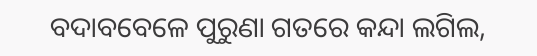ବଦାବବେଳେ ପୁରୁଣା ଗତରେ କନ୍ଦା ଲଗିଲ,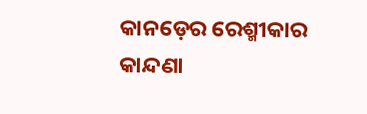କାନଡ଼େର ରେଶ୍ମୀକାର କାନ୍ଦଣା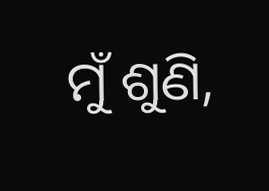ମୁଁ ଶୁଣି,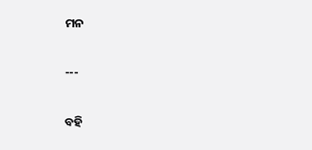ମନ

---

ବହି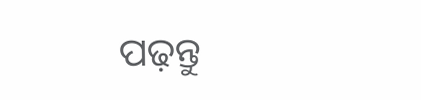ପଢ଼ନ୍ତୁ